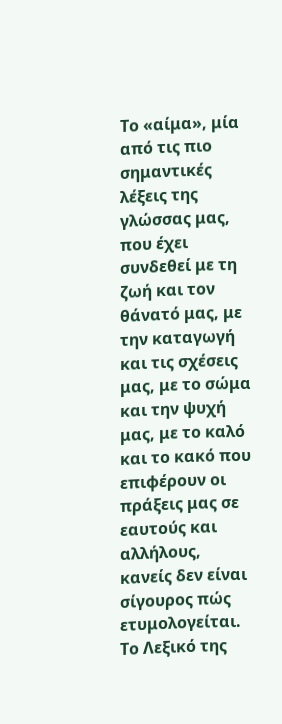Το «αίμα», μία από τις πιο σημαντικές λέξεις της γλώσσας μας, που έχει συνδεθεί με τη ζωή και τον θάνατό μας, με την καταγωγή και τις σχέσεις μας, με το σώμα και την ψυχή μας, με το καλό και το κακό που επιφέρουν οι πράξεις μας σε εαυτούς και αλλήλους, κανείς δεν είναι σίγουρος πώς ετυμολογείται.
Το Λεξικό της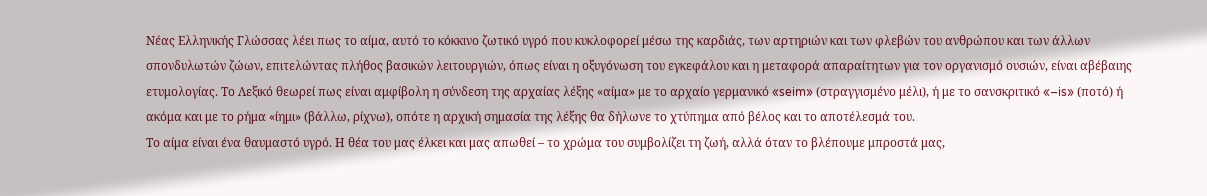Νέας Ελληνικής Γλώσσας λέει πως το αίμα, αυτό το κόκκινο ζωτικό υγρό που κυκλοφορεί μέσω της καρδιάς, των αρτηριών και των φλεβών του ανθρώπου και των άλλων σπονδυλωτών ζώων, επιτελώντας πλήθος βασικών λειτουργιών, όπως είναι η οξυγόνωση του εγκεφάλου και η μεταφορά απαραίτητων για τον οργανισμό ουσιών, είναι αβέβαιης ετυμολογίας. Το Λεξικό θεωρεί πως είναι αμφίβολη η σύνδεση της αρχαίας λέξης «αίμα» με το αρχαίο γερμανικό «seim» (στραγγισμένο μέλι), ή με το σανσκριτικό «–is» (ποτό) ή ακόμα και με το ρήμα «ίημι» (βάλλω, ρίχνω), οπότε η αρχική σημασία της λέξης θα δήλωνε το χτύπημα από βέλος και το αποτέλεσμά του.
Το αίμα είναι ένα θαυμαστό υγρό. Η θέα του μας έλκει και μας απωθεί – το χρώμα του συμβολίζει τη ζωή, αλλά όταν το βλέπουμε μπροστά μας,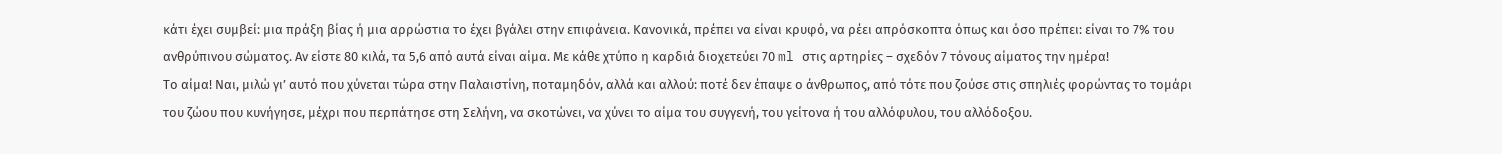κάτι έχει συμβεί: μια πράξη βίας ή μια αρρώστια το έχει βγάλει στην επιφάνεια. Κανονικά, πρέπει να είναι κρυφό, να ρέει απρόσκοπτα όπως και όσο πρέπει: είναι το 7% του ανθρύπινου σώματος. Αν είστε 80 κιλά, τα 5,6 από αυτά είναι αίμα. Με κάθε χτύπο η καρδιά διοχετεύει 70 ml στις αρτηρίες – σχεδόν 7 τόνους αίματος την ημέρα!
Το αίμα! Ναι, μιλώ γι’ αυτό που χύνεται τώρα στην Παλαιστίνη, ποταμηδόν, αλλά και αλλού: ποτέ δεν έπαψε ο άνθρωπος, από τότε που ζούσε στις σπηλιές φορώντας το τομάρι του ζώου που κυνήγησε, μέχρι που περπάτησε στη Σελήνη, να σκοτώνει, να χύνει το αίμα του συγγενή, του γείτονα ή του αλλόφυλου, του αλλόδοξου.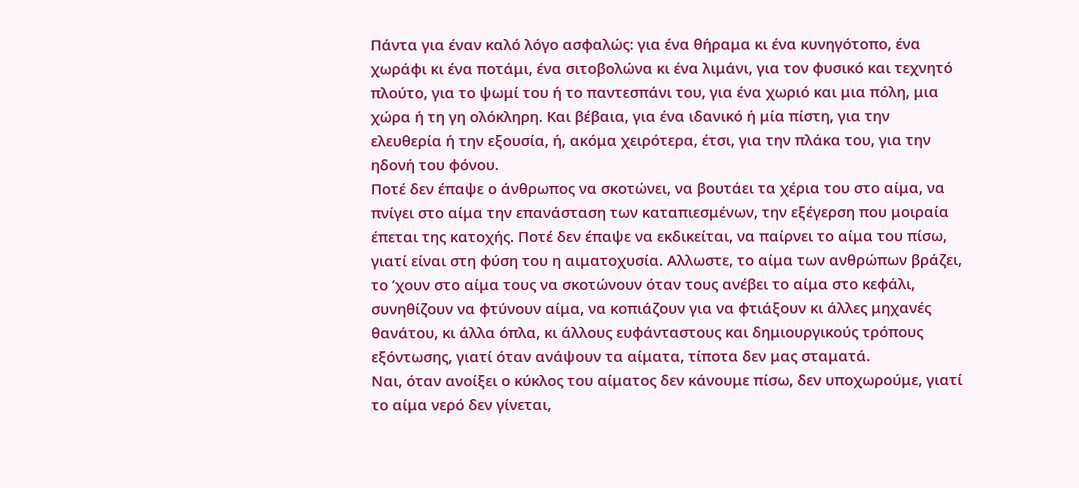Πάντα για έναν καλό λόγο ασφαλώς: για ένα θήραμα κι ένα κυνηγότοπο, ένα χωράφι κι ένα ποτάμι, ένα σιτοβολώνα κι ένα λιμάνι, για τον φυσικό και τεχνητό πλούτο, για το ψωμί του ή το παντεσπάνι του, για ένα χωριό και μια πόλη, μια χώρα ή τη γη ολόκληρη. Και βέβαια, για ένα ιδανικό ή μία πίστη, για την ελευθερία ή την εξουσία, ή, ακόμα χειρότερα, έτσι, για την πλάκα του, για την ηδονή του φόνου.
Ποτέ δεν έπαψε ο άνθρωπος να σκοτώνει, να βουτάει τα χέρια του στο αίμα, να πνίγει στο αίμα την επανάσταση των καταπιεσμένων, την εξέγερση που μοιραία έπεται της κατοχής. Ποτέ δεν έπαψε να εκδικείται, να παίρνει το αίμα του πίσω, γιατί είναι στη φύση του η αιματοχυσία. Αλλωστε, το αίμα των ανθρώπων βράζει, το ’χουν στο αίμα τους να σκοτώνουν όταν τους ανέβει το αίμα στο κεφάλι, συνηθίζουν να φτύνουν αίμα, να κοπιάζουν για να φτιάξουν κι άλλες μηχανές θανάτου, κι άλλα όπλα, κι άλλους ευφάνταστους και δημιουργικούς τρόπους εξόντωσης, γιατί όταν ανάψουν τα αίματα, τίποτα δεν μας σταματά.
Ναι, όταν ανοίξει ο κύκλος του αίματος δεν κάνουμε πίσω, δεν υποχωρούμε, γιατί το αίμα νερό δεν γίνεται,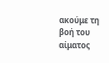ακούμε τη βοή του αίματος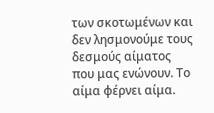των σκοτωμένων και δεν λησμονούμε τους δεσμούς αίματος που μας ενώνουν. Το αίμα φέρνει αίμα.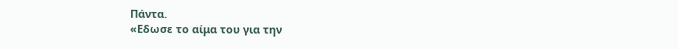Πάντα.
«Εδωσε το αίμα του για την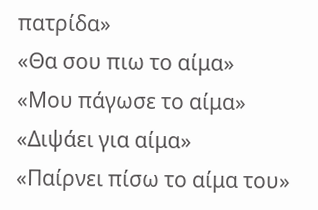πατρίδα»
«Θα σου πιω το αίμα»
«Μου πάγωσε το αίμα»
«Διψάει για αίμα»
«Παίρνει πίσω το αίμα του»